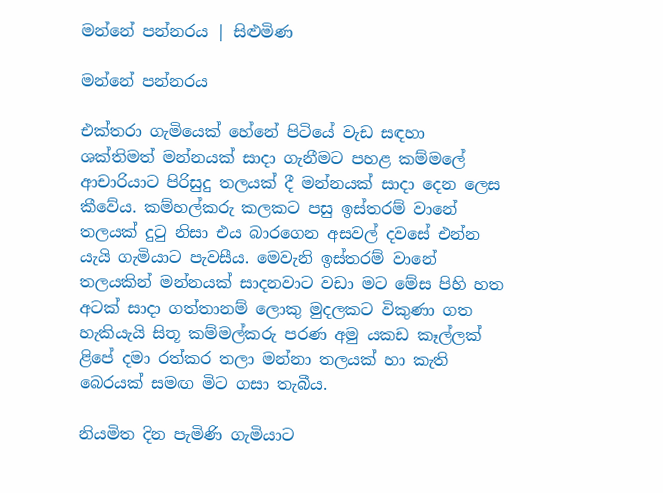මන්නේ පන්නරය | සිළුමිණ

මන්නේ පන්නරය

එක්තරා ගැමියෙක් හේනේ පිටියේ වැඩ සඳහා ශක්තිමත් මන්නයක් සාදා ගැනීමට පහළ කම්මලේ ආචාරියාට පිරිසුදු තලයක් දී මන්නයක් සාදා දෙන ලෙස කීවේය. කම්හල්කරු කලකට පසු ඉස්තරම් ව‍ානේ තලයක් දුටු නිසා එය බාරගෙන අසවල් දවසේ එන්න යැයි ගැමියාට පැවසීය. මෙවැනි ඉස්තරම් වානේ තලයකින් මන්නයක් සාදනවාට වඩා මට මේස පිහි හත අටක් සාදා ගත්තානම් ලොකු මුදලකට විකුණා ගත හැකියැයි සිතූ කම්මල්කරු පරණ අමු යකඩ කෑල්ලක් ළිපේ දමා රත්කර තලා මන්න‍ා තලයක් හා කැති බෙරයක් සමඟ මිට ගසා තැබීය.

නියමිත දින පැමිණි ගැමියාට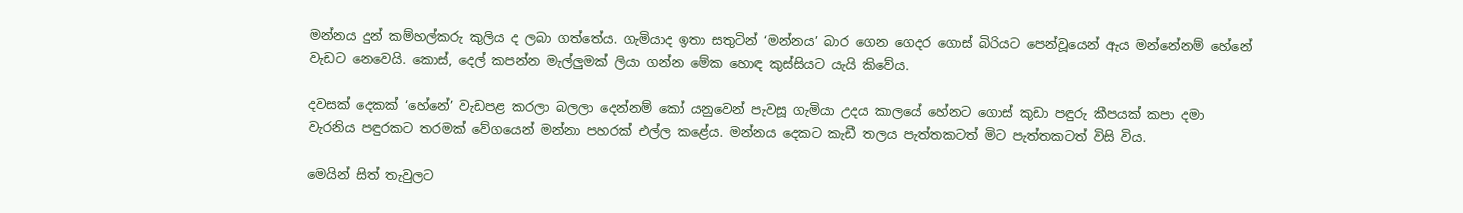මන්නය දුන් කම්හල්කරු කුලිය ද ලබා ගත්තේය. ගැමියාද ඉතා සතුටින් ‘මන්නය’ බාර ගෙන ගෙදර ගොස් බිරියට පෙන්වූයෙන් ඇය මන්නේනම් හේනේ වැඩට නෙවෙයි. කොස්, දෙල් කපන්න මැල්ලුමක් ලියා ගන්න මේක හොඳ කුස්සියට යැයි කිවේය.

දවසක් දෙකක් ‘හේනේ’ වැඩපළ කරලා බලලා දෙන්නම් කෝ යනුවෙන් පැවසූ ගැමියා උදය කාලයේ හේනට ගොස් කුඩා පඳුරු කීපයක් කපා දමා වැරනිය පඳුරකට තරමක් වේගයෙන් මන්නා පහරක් එල්ල කළේය. මන්නය දෙකට කැඩී තලය පැත්තකටත් මිට පැත්තකටත් විසි විය.

මෙයින් සිත් තැවුලට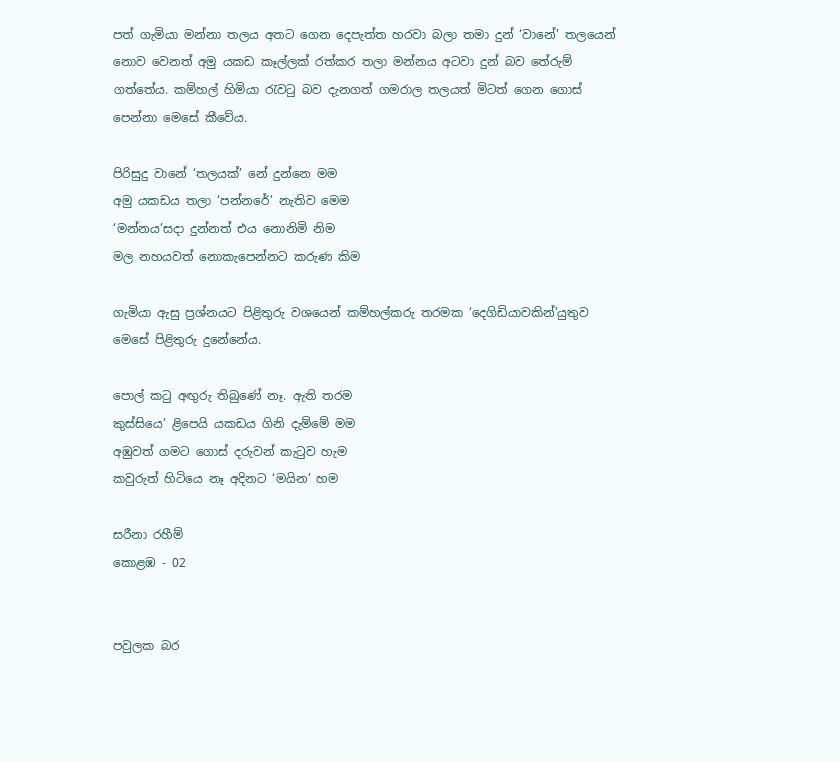පත් ගැමියා මන්නා තලය අතට ගෙන දෙපැත්ත හරවා බලා තමා දුන් ‘වානේ’ තලයෙන් නොව වෙනත් අමු යකඩ කෑල්ලක් රත්කර තලා මන්නය අටවා දුන් බව තේරුම් ගත්තේය. කම්හල් හිමියා රැවටු බව දැනගත් ගමරාල තලයත් මිටත් ගෙන ගොස් පෙන්නා මෙසේ කීවේය.

පිරිසුදු වානේ ‘තලයක්’ නේ දුන්නෙ මම
අමු යකඩය තලා ‘පන්නරේ’ නැතිව මෙම
‘මන්නය’සදා දුන්නත් එය නොනිමි නිම
මල නහයවත් නොකැපෙන්නට කරුණ කිම

ගැමියා ඇසු ප්‍රශ්නයට පිළිතුරු වශයෙන් කම්හල්කරු තරමක ‘දෙගිඩියාවකින්’යුතුව මෙසේ පිළිතුරු දුනේනේය.

පොල් කටු අඟුරු තිබුණේ නෑ. ඇති තරම
කුස්සියෙ’ ළිපෙයි යකඩය ගිනි දැම්මේ මම
අඹුවත් ගමට ගොස් දරුවන් කැටුව හැම
කවුරුත් හිටියෙ නෑ අදිනට ‘මයින’ හම

සරීනා රහීම්
කොළඹ - 02


පවුලක බර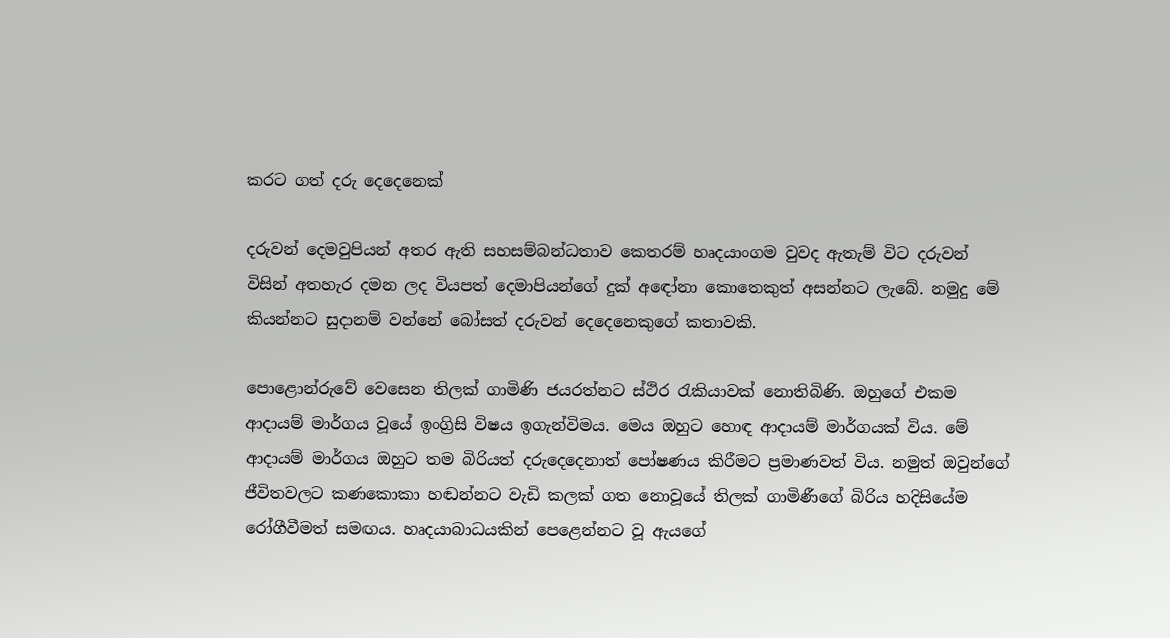කරට ගත් දරු දෙදෙනෙක්

දරුවන් දෙමවුපියන් අතර ඇති සහසම්බන්ධතාව කෙතරම් හෘදයාංගම වුවද ඇතැම් විට දරුවන් විසින් අතහැර දමන ලද වියපත් දෙමාපියන්ගේ දුක් අඳෝනා කොතෙකුත් අසන්නට ලැබේ. නමුදු මේ කියන්නට සුදානම් වන්නේ බෝසත් දරුවන් දෙදෙනෙකුගේ කතාවකි.

පොළොන්රුවේ වෙසෙන තිලක් ගාමිණි ජයරත්නට ස්ථිර රැකියාවක් නොතිබිණි. ඔහුගේ එකම ආදායම් මාර්ගය වූයේ ඉංග්‍රිසි විෂය ඉගැන්විමය. මෙය ඔහුට හොඳ ආදායම් මාර්ගයක් විය. මේ ආදායම් මාර්ගය ඔහුට තම බිරියත් දරුදෙදෙනාත් පෝෂණය කිරීමට ප්‍රමාණවත් විය. නමුත් ඔවුන්ගේ ජීවිතවලට කණකොකා හඬන්නට වැඩි කලක් ගත නොවූයේ තිලක් ගාමිණීගේ බිරිය හදිසියේම රෝගීවීමත් සමඟය. හෘදයාබාධයකින් පෙළෙන්නට වූ ඇයගේ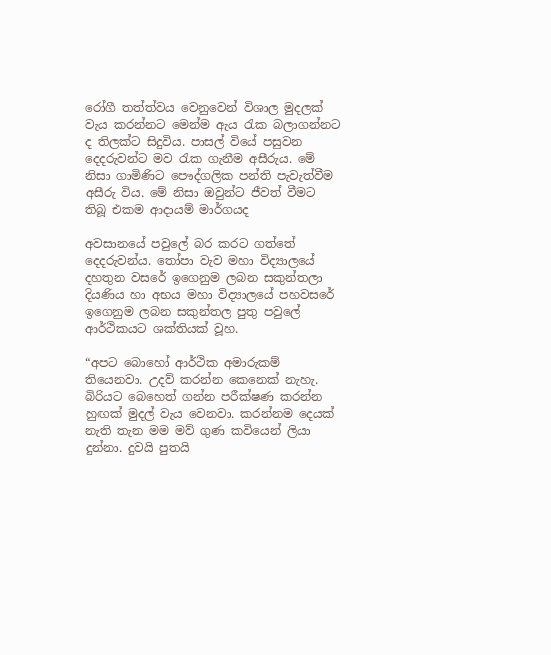රෝගී තත්ත්වය වෙනුවෙන් විශාල මුදලක් වැය කරන්නට මෙන්ම ඇය රැක බලාගන්නට ද තිලක්ට සිදුවිය. පාසල් වියේ පසුවන දෙදරුවන්ට මව රැක ගැනීම අසීරුය. මේ නිසා ගාමිණිට පෞද්ගලික පන්ති පැවැත්වීම අසීරු විය. මේ නිසා ඔවුන්ට ජීවත් වීමට තිබූ එකම ආදායම් මාර්ගයද

අවසානයේ පවුලේ බර කරට ගත්තේ දෙදරුවන්ය. තෝපා වැව මහා විද්‍යාලයේ දහතුන වසරේ ඉගෙනුම ලබන සකුන්තලා දියණිය හා අභය මහා විද්‍යාලයේ පහවසරේ ඉගෙනුම ලබන සකුන්තල පුතු පවුලේ ආර්ථිකයට ශක්තියක් වූහ.

“අපට බොහෝ ආර්ථික අමාරුකම් තියෙනවා. උදව් කරන්න කෙනෙක් නැහැ. බිරියට බෙහෙත් ගන්න පරීක්ෂණ කරන්න හුඟක් මුදල් වැය වෙනවා. කරන්නම දෙයක් නැති තැන මම මව් ගුණ කවියෙන් ලියා දුන්නා. දුවයි පුතයි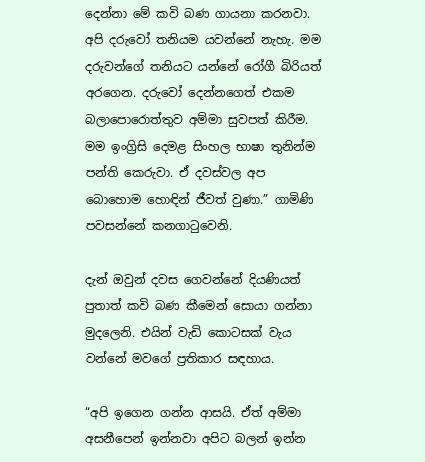දෙන්නා මේ කවි බණ ගායනා කරනවා. අපි දරුවෝ තනියම යවන්නේ නැහැ. මම දරුවන්ගේ තනියට යන්නේ රෝගී බිරියත් අරගෙන. දරුවෝ දෙන්නගෙත් එකම බලාපොරොත්තුව අම්මා සුවපත් කිරීම. මම ඉංග්‍රිසි දෙමළ සිංහල භාෂා තුනින්ම පන්ති කෙරුවා. ඒ දවස්වල අප බොහොම හොඳින් ජීවත් වුණා.” ගාමිණි පවසන්නේ කනගාටුවෙනි.

දැන් ඔවුන් දවස ගෙවන්නේ දියණියත් පුතාත් කවි බණ කීමෙන් සොයා ගන්නා මුදලෙනි. එයින් වැඩි කොටසක් වැය වන්නේ මවගේ ප්‍රතිකාර සඳහාය.

“අපි ඉගෙන ගන්න ආසයි. ඒත් අම්මා අසනීපෙන් ඉන්නවා අපිට බලන් ඉන්න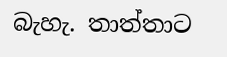බැහැ. තාත්තාට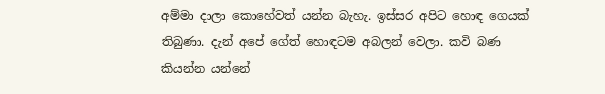අම්මා දාලා කොහේවත් යන්න බැහැ. ඉස්සර අපිට හොඳ ගෙයක් තිබුණා. දැන් අපේ ගේත් හොඳටම අබලන් වෙලා. කවි බණ කියන්න යන්නේ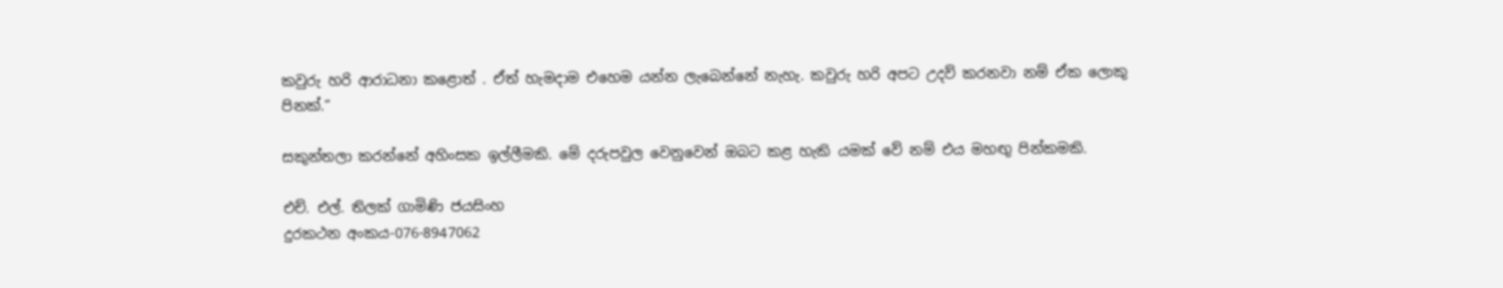කවුරු හරි ආරාධනා කළොත් . ඒත් හැමදාම එහෙම යන්න ලැබෙන්නේ නැහැ. කවුරු හරි අපට උදව් කරනවා නම් ඒක ලොකු පිනක්.”

සකුන්තලා කරන්නේ අහිංසක ඉල්ලීමකි. මේ දරුපවුල වෙනුවෙන් ඔබට කළ හැකි යමක් වේ නම් එය මහඟු පින්කමකි.

එච්. එල්. තිලක් ගාමිණි ජයසිංහ
දුරකථන අංකය-076-8947062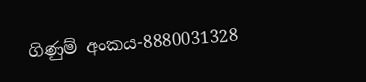ගිණුම් අංකය-8880031328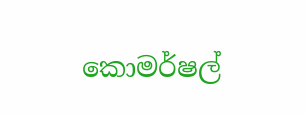කොමර්ෂල්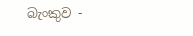බැංකුව -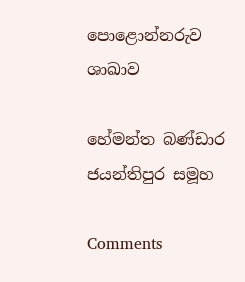පොළොන්නරුව ශාඛාව

හේමන්ත බණ්ඩාර
ජයන්තිපුර සමූහ

Comments